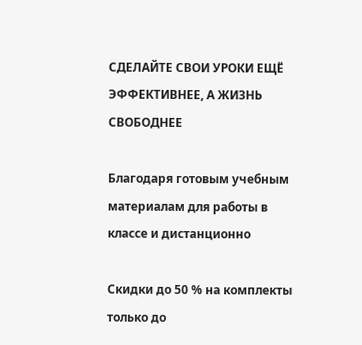СДЕЛАЙТЕ СВОИ УРОКИ ЕЩЁ ЭФФЕКТИВНЕЕ, А ЖИЗНЬ СВОБОДНЕЕ

Благодаря готовым учебным материалам для работы в классе и дистанционно

Скидки до 50 % на комплекты
только до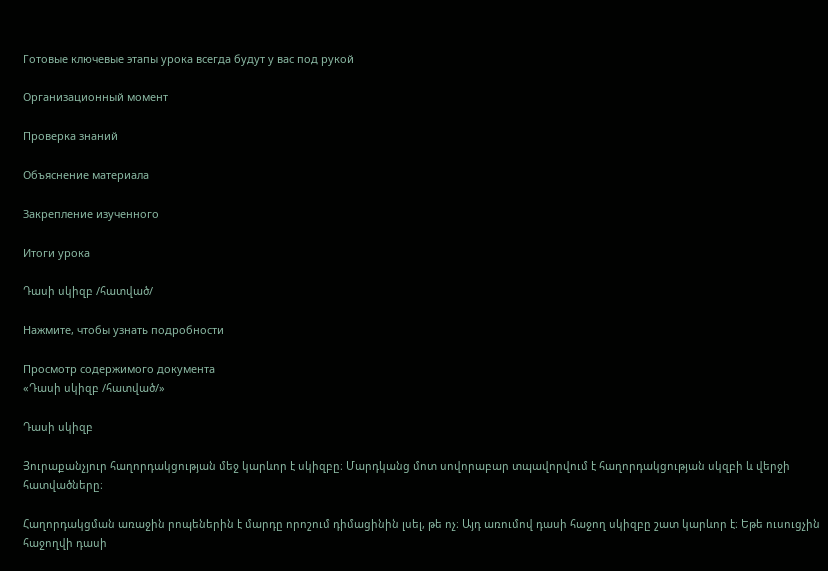Готовые ключевые этапы урока всегда будут у вас под рукой

Организационный момент

Проверка знаний

Объяснение материала

Закрепление изученного

Итоги урока

Դասի սկիզբ /հատված/

Нажмите, чтобы узнать подробности

Просмотр содержимого документа
«Դասի սկիզբ /հատված/»

Դասի սկիզբ

Յուրաքանչյուր հաղորդակցության մեջ կարևոր է սկիզբը։ Մարդկանց մոտ սովորաբար տպավորվում է հաղորդակցության սկզբի և վերջի հատվածները։

Հաղորդակցման առաջին րոպեներին է մարդը որոշում դիմացինին լսել, թե ոչ։ Այդ առումով դասի հաջող սկիզբը շատ կարևոր է։ Եթե ուսուցչին հաջողվի դասի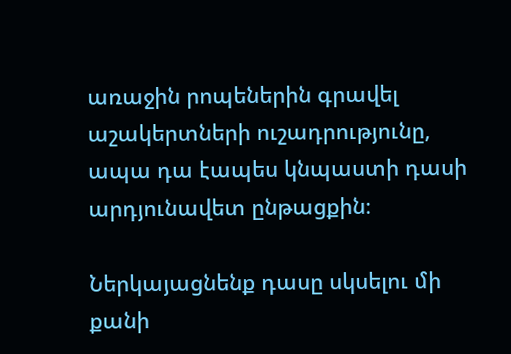առաջին րոպեներին գրավել աշակերտների ուշադրությունը, ապա դա էապես կնպաստի դասի արդյունավետ ընթացքին։

Ներկայացնենք դասը սկսելու մի քանի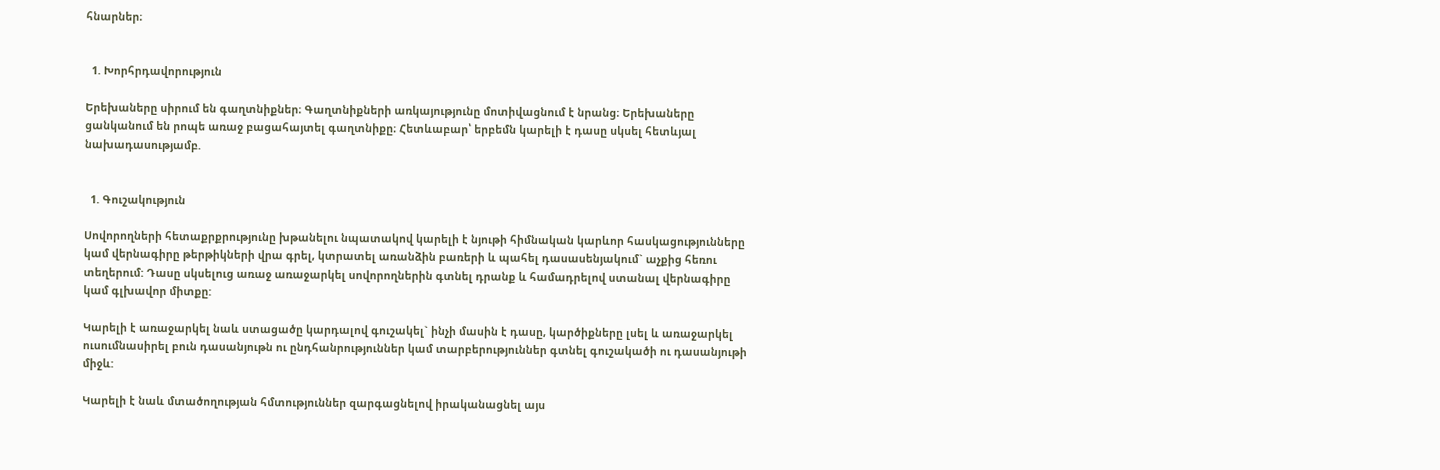հնարներ։


  1. Խորհրդավորություն

Երեխաները սիրում են գաղտնիքներ։ Գաղտնիքների առկայությունը մոտիվացնում է նրանց։ Երեխաները ցանկանում են րոպե առաջ բացահայտել գաղտնիքը։ Հետևաբար՝ երբեմն կարելի է դասը սկսել հետևյալ նախադասությամբ.


  1. Գուշակություն

Սովորողների հետաքրքրությունը խթանելու նպատակով կարելի է նյութի հիմնական կարևոր հասկացությունները կամ վերնագիրը թերթիկների վրա գրել, կտրատել առանձին բառերի և պահել դասասենյակում` աչքից հեռու տեղերում: Դասը սկսելուց առաջ առաջարկել սովորողներին գտնել դրանք և համադրելով ստանալ վերնագիրը կամ գլխավոր միտքը:

Կարելի է առաջարկել նաև ստացածը կարդալով գուշակել` ինչի մասին է դասը, կարծիքները լսել և առաջարկել ուսումնասիրել բուն դասանյութն ու ընդհանրություններ կամ տարբերություններ գտնել գուշակածի ու դասանյութի միջև:

Կարելի է նաև մտածողության հմտություններ զարգացնելով իրականացնել այս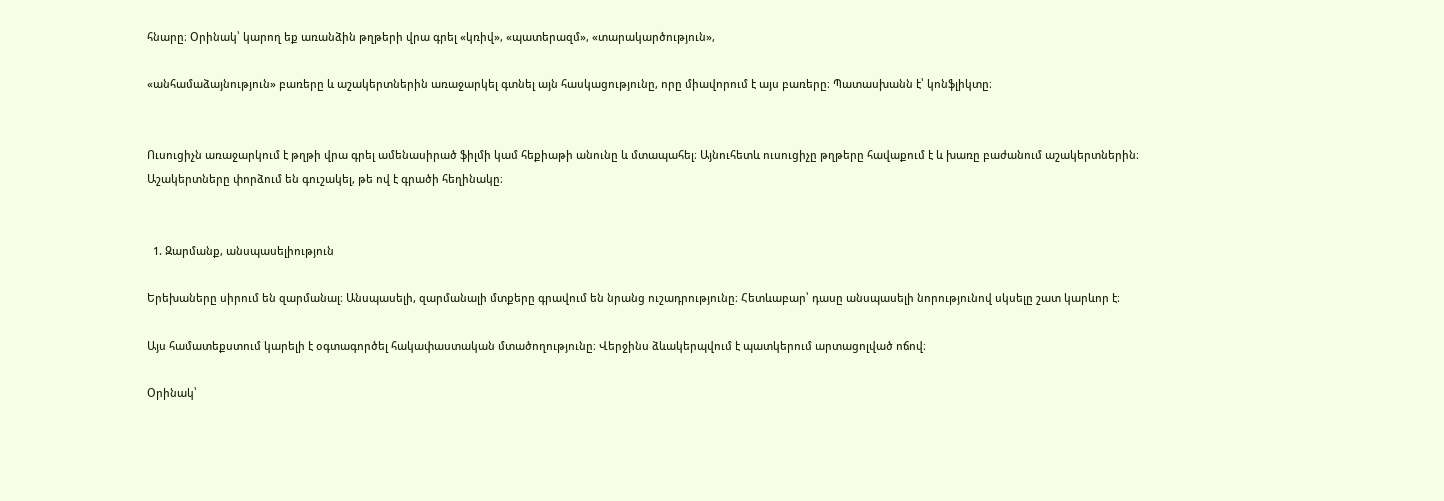հնարը։ Օրինակ՝ կարող եք առանձին թղթերի վրա գրել «կռիվ», «պատերազմ», «տարակարծություն»,

«անհամաձայնություն» բառերը և աշակերտներին առաջարկել գտնել այն հասկացությունը, որը միավորում է այս բառերը։ Պատասխանն է՝ կոնֆլիկտը։


Ուսուցիչն առաջարկում է թղթի վրա գրել ամենասիրած ֆիլմի կամ հեքիաթի անունը և մտապահել։ Այնուհետև ուսուցիչը թղթերը հավաքում է և խառը բաժանում աշակերտներին։ Աշակերտները փորձում են գուշակել, թե ով է գրածի հեղինակը։


  1. Զարմանք, անսպասելիություն

Երեխաները սիրում են զարմանալ։ Անսպասելի, զարմանալի մտքերը գրավում են նրանց ուշադրությունը։ Հետևաբար՝ դասը անսպասելի նորությունով սկսելը շատ կարևոր է։

Այս համատեքստում կարելի է օգտագործել հակափաստական մտածողությունը։ Վերջինս ձևակերպվում է պատկերում արտացոլված ոճով։

Օրինակ՝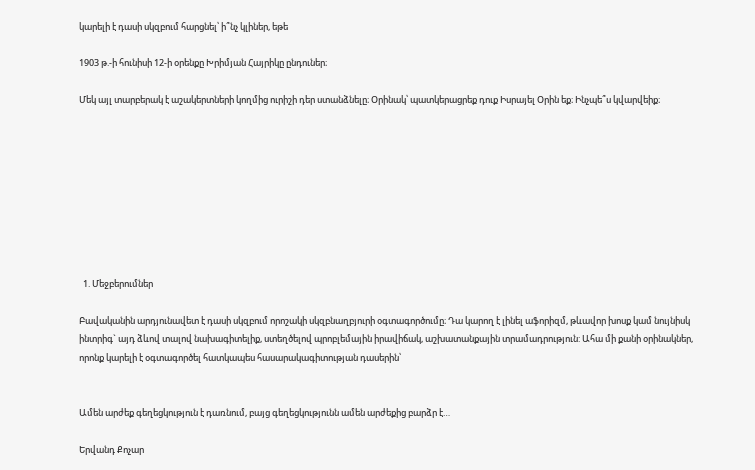կարելի է դասի սկզբում հարցնել՝ ի՞նչ կլիներ, եթե

1903 թ.-ի հունիսի 12-ի օրենքը Խրիմյան Հայրիկը ընդուներ։

Մեկ այլ տարբերակ է աշակերտների կողմից ուրիշի դեր ստանձնելը։ Օրինակ՝ պատկերացրեք դուք Իսրայել Օրին եք։ Ինչպե՞ս կվարվեիք։









  1. Մեջբերումներ

Բավականին արդյունավետ է դասի սկզբում որոշակի սկզբնաղբյուրի օգտագործումը։ Դա կարող է լինել աֆորիզմ, թևավոր խոսք կամ նույնիսկ ինտրիգ` այդ ձևով տալով նախագիտելիք, ստեղծելով պրոբլեմային իրավիճակ, աշխատանքային տրամադրություն: Ահա մի քանի օրինակներ, որոնք կարելի է օգտագործել հատկապես հասարակագիտության դասերին՝


Ամեն արժեք գեղեցկություն է դառնում, բայց գեղեցկությունն ամեն արժեքից բարձր է…

Երվանդ Քոչար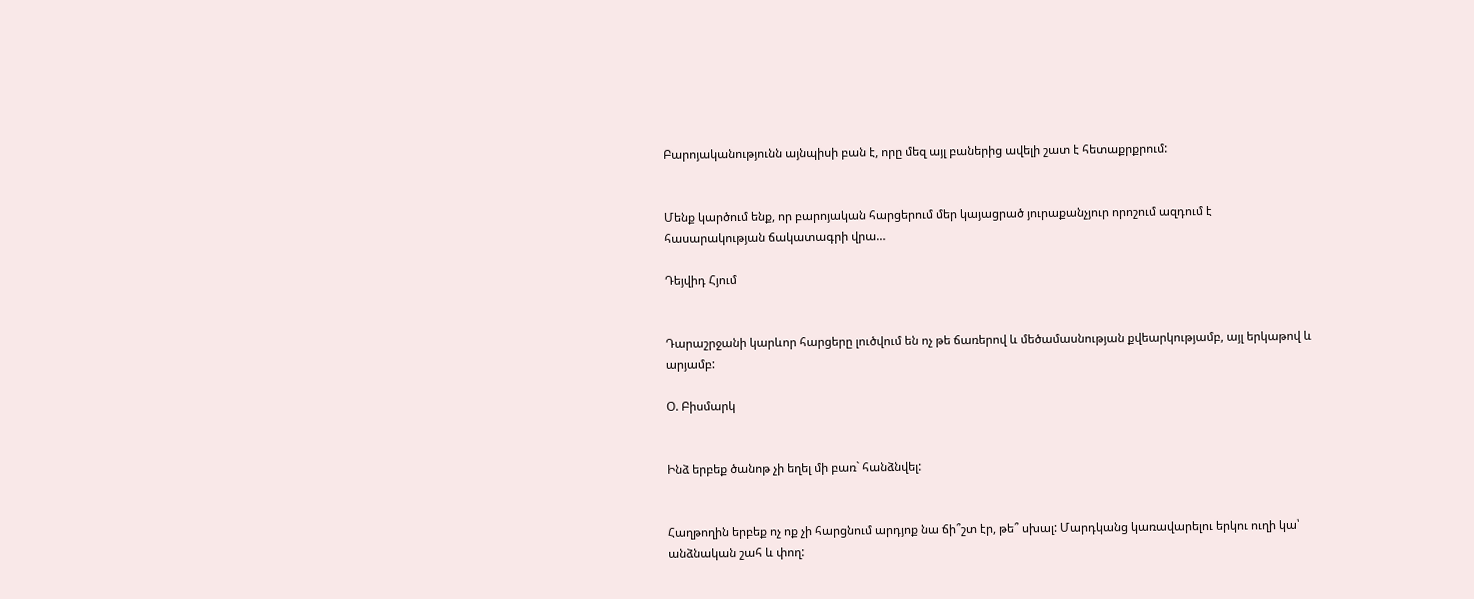Բարոյականությունն այնպիսի բան է, որը մեզ այլ բաներից ավելի շատ է հետաքրքրում:


Մենք կարծում ենք, որ բարոյական հարցերում մեր կայացրած յուրաքանչյուր որոշում ազդում է հասարակության ճակատագրի վրա…

Դեյվիդ Հյում


Դարաշրջանի կարևոր հարցերը լուծվում են ոչ թե ճառերով և մեծամասնության քվեարկությամբ, այլ երկաթով և արյամբ:

Օ. Բիսմարկ


Ինձ երբեք ծանոթ չի եղել մի բառ` հանձնվել:


Հաղթողին երբեք ոչ ոք չի հարցնում արդյոք նա ճի՞շտ էր, թե՞ սխալ: Մարդկանց կառավարելու երկու ուղի կա՝ անձնական շահ և փող: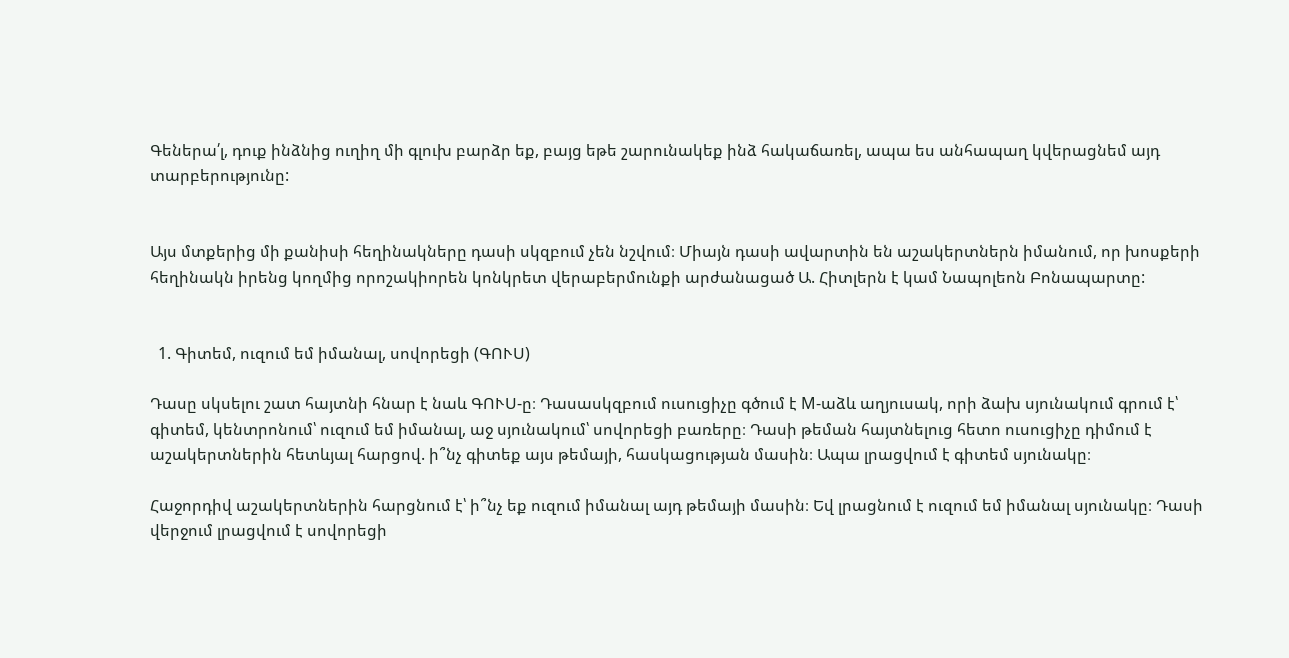Գեներա՛լ, դուք ինձնից ուղիղ մի գլուխ բարձր եք, բայց եթե շարունակեք ինձ հակաճառել, ապա ես անհապաղ կվերացնեմ այդ տարբերությունը:


Այս մտքերից մի քանիսի հեղինակները դասի սկզբում չեն նշվում։ Միայն դասի ավարտին են աշակերտներն իմանում, որ խոսքերի հեղինակն իրենց կողմից որոշակիորեն կոնկրետ վերաբերմունքի արժանացած Ա. Հիտլերն է կամ Նապոլեոն Բոնապարտը:


  1. Գիտեմ, ուզում եմ իմանալ, սովորեցի (ԳՈՒՍ)

Դասը սկսելու շատ հայտնի հնար է նաև ԳՈՒՍ-ը։ Դասասկզբում ուսուցիչը գծում է М-աձև աղյուսակ, որի ձախ սյունակում գրում է՝ գիտեմ, կենտրոնում՝ ուզում եմ իմանալ, աջ սյունակում՝ սովորեցի բառերը։ Դասի թեման հայտնելուց հետո ուսուցիչը դիմում է աշակերտներին հետևյալ հարցով. ի՞նչ գիտեք այս թեմայի, հասկացության մասին։ Ապա լրացվում է գիտեմ սյունակը։

Հաջորդիվ աշակերտներին հարցնում է՝ ի՞նչ եք ուզում իմանալ այդ թեմայի մասին։ Եվ լրացնում է ուզում եմ իմանալ սյունակը։ Դասի վերջում լրացվում է սովորեցի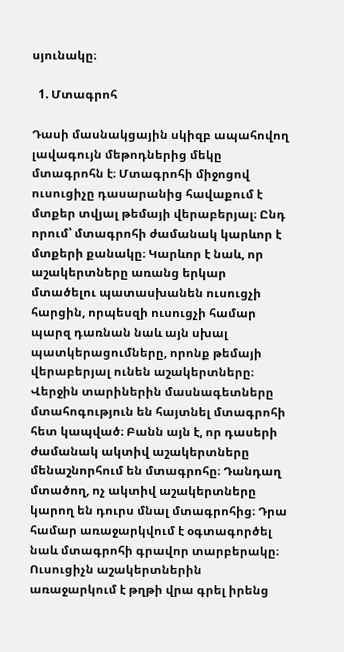սյունակը։

  1. Մտագրոհ

Դասի մասնակցային սկիզբ ապահովող լավագույն մեթոդներից մեկը մտագրոհն է։ Մտագրոհի միջոցով ուսուցիչը դասարանից հավաքում է մտքեր տվյալ թեմայի վերաբերյալ։ Ընդ որում՝ մտագրոհի ժամանակ կարևոր է մտքերի քանակը։ Կարևոր է նաև, որ աշակերտները առանց երկար մտածելու պատասխանեն ուսուցչի հարցին, որպեսզի ուսուցչի համար պարզ դառնան նաև այն սխալ պատկերացումները, որոնք թեմայի վերաբերյալ ունեն աշակերտները։ Վերջին տարիներին մասնագետները մտահոգություն են հայտնել մտագրոհի հետ կապված։ Բանն այն է, որ դասերի ժամանակ ակտիվ աշակերտները մենաշնորհում են մտագրոհը։ Դանդաղ մտածող, ոչ ակտիվ աշակերտները կարող են դուրս մնալ մտագրոհից։ Դրա համար առաջարկվում է օգտագործել նաև մտագրոհի գրավոր տարբերակը։ Ուսուցիչն աշակերտներին առաջարկում է թղթի վրա գրել իրենց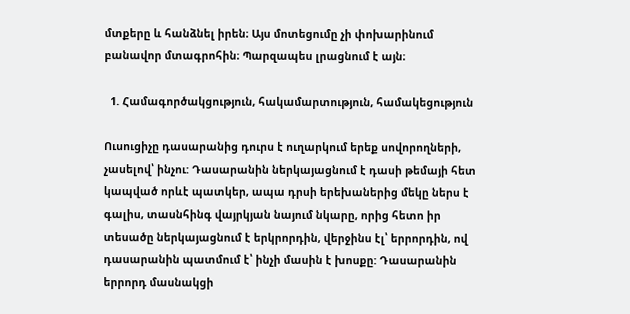մտքերը և հանձնել իրեն։ Այս մոտեցումը չի փոխարինում բանավոր մտագրոհին։ Պարզապես լրացնում է այն։

  1. Համագործակցություն, հակամարտություն, համակեցություն

Ուսուցիչը դասարանից դուրս է ուղարկում երեք սովորողների, չասելով՝ ինչու: Դասարանին ներկայացնում է դասի թեմայի հետ կապված որևէ պատկեր, ապա դրսի երեխաներից մեկը ներս է գալիս, տասնհինգ վայրկյան նայում նկարը, որից հետո իր տեսածը ներկայացնում է երկրորդին, վերջինս էլ՝ երրորդին, ով դասարանին պատմում է՝ ինչի մասին է խոսքը: Դասարանին երրորդ մասնակցի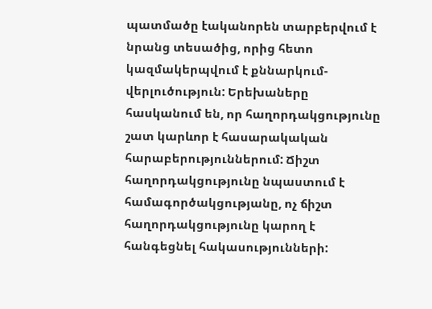պատմածը էականորեն տարբերվում է նրանց տեսածից, որից հետո կազմակերպվում է քննարկում-վերլուծություն: Երեխաները հասկանում են, որ հաղորդակցությունը շատ կարևոր է հասարակական հարաբերություններում: Ճիշտ հաղորդակցությունը նպաստում է համագործակցությանը, ոչ ճիշտ հաղորդակցությունը կարող է հանգեցնել հակասությունների: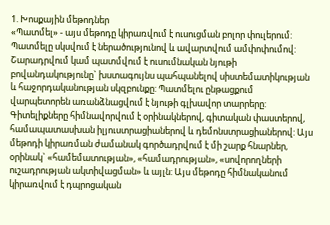1. Խոսքային մեթոդներ
«Պատմել» - այս մեթոդը կիրառվում է ուսուցման բոլոր փուլերում: Պատմելը սկսվում է ներածությունով և ավարտվում ամփոփումով: Շարադրվում կամ պատմվում է ուսումնական նյութի բովանդակությունը` խստագույնս պահպանելով սիստեմատիկության և հաջորդականության սկզբունքը: Պատմելու ընթացքում վարպետորեն առանձնացվում է նյութի գլխավոր տարրերը: Գիտելիքները հիմնավորվում է օրինակներով, գիտական փաստերով, համապատասխան իլյուստրացիաներով և դեմոնստրացիաներով: Այս մեթոդի կիրառման ժամանակ գործադրվում է մի շարք հնարներ, օրինակ` «համեմատության», «համադրության», «սովորողների ուշադրության ակտիվացման» և այլն: Այս մեթոդը հիմնականում կիրառվում է դպրոցական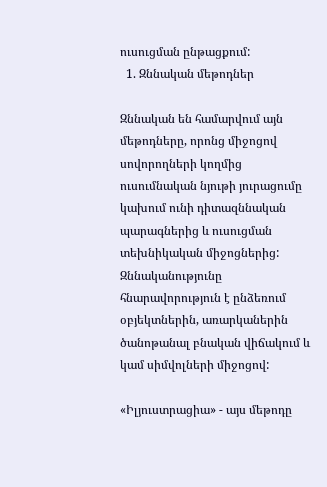ուսուցման ընթացքում:
  1. Զննական մեթոդներ

Զննական են համարվում այն մեթոդները, որոնց միջոցով սովորողների կողմից ուսումնական նյութի յուրացումը կախում ունի դիտազննական պարագներից և ուսուցման տեխնիկական միջոցներից: Զննականությունը հնարավորություն է ընձեռում օբյեկտներին, առարկաներին ծանոթանալ բնական վիճակում և կամ սիմվոլների միջոցով:

«Իլյուստրացիա» - այս մեթոդը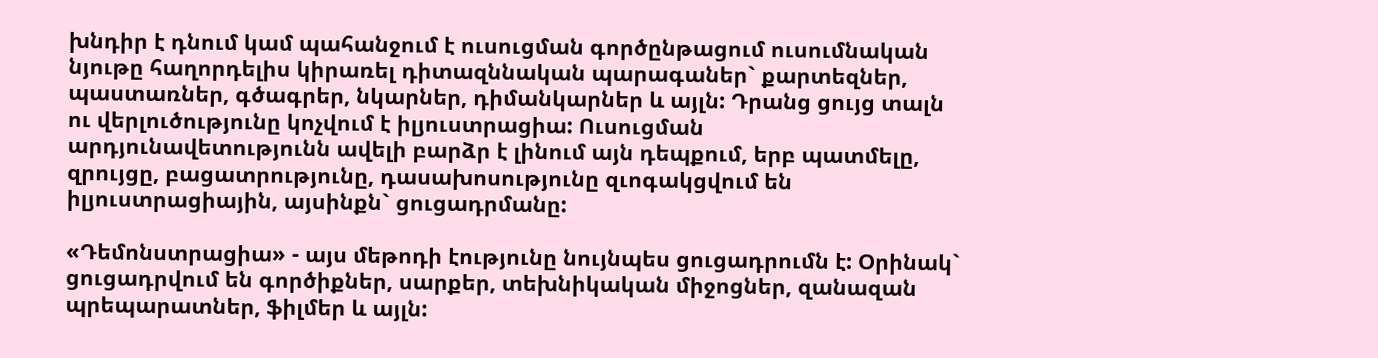խնդիր է դնում կամ պահանջում է ուսուցման գործընթացում ուսումնական նյութը հաղորդելիս կիրառել դիտազննական պարագաներ` քարտեզներ, պաստառներ, գծագրեր, նկարներ, դիմանկարներ և այլն: Դրանց ցույց տալն ու վերլուծությունը կոչվում է իլյուստրացիա: Ուսուցման արդյունավետությունն ավելի բարձր է լինում այն դեպքում, երբ պատմելը, զրույցը, բացատրությունը, դասախոսությունը զւոգակցվում են իլյուստրացիային, այսինքն` ցուցադրմանը:

«Դեմոնստրացիա» - այս մեթոդի էությունը նույնպես ցուցադրումն է: Օրինակ` ցուցադրվում են գործիքներ, սարքեր, տեխնիկական միջոցներ, զանազան պրեպարատներ, ֆիլմեր և այլն: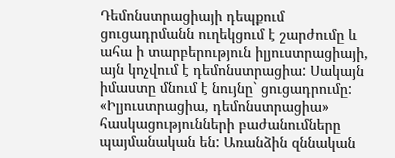Դեմոնստրացիայի դեպքում ցուցադրմանն ուղեկցում է շարժումը և ահա ի տարբերություն իլյուստրացիայի, այն կոչվում է դեմոնստրացիա: Սակայն իմաստը մնում է նույնը` ցուցադրումը: «Իլյուստրացիա, դեմոնստրացիա» հասկացությունների բաժանումները պայմանական են: Առանձին զննական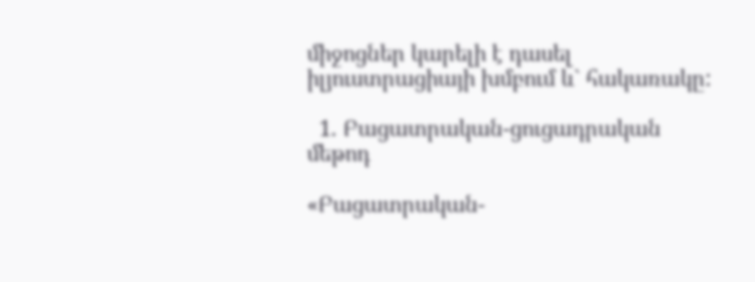միջոցներ կարելի է դասել իլյուստրացիայի խմբում և` հակառակը:

  1. Բացատրական-ցուցադրական մեթոդ

«Բացատրական-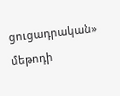ցուցադրական» մեթոդի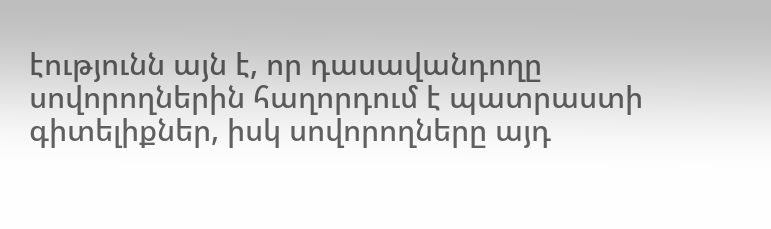էությունն այն է, որ դասավանդողը սովորողներին հաղորդում է պատրաստի գիտելիքներ, իսկ սովորողները այդ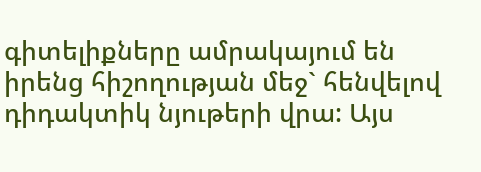գիտելիքները ամրակայում են իրենց հիշողության մեջ` հենվելով դիդակտիկ նյութերի վրա: Այս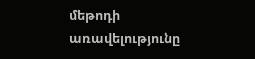մեթոդի առավելությունը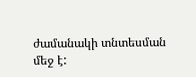ժամանակի տնտեսման մեջ է: